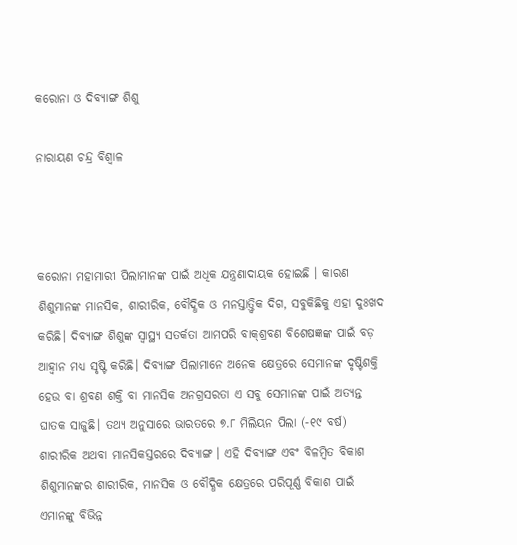କରୋନା ଓ ଦିବ୍ୟାଙ୍ଗ ଶିଶୁ

ନାରାୟଣ ଚନ୍ଦ୍ର ବିଶ୍ୱାଳ



କରୋନା ମହାମାରୀ ପିଲାମାନଙ୍କ ପାଇଁ ଅଧିକ ଯନ୍ତ୍ରଣାଦାୟକ ହୋଇଛି । କାରଣ ଶିଶୁମାନଙ୍କ ମାନସିକ, ଶାରୀରିକ, ବୌଦ୍ଧିକ ଓ ମନସ୍ତାତ୍ତ୍ୱିକ ଦିଗ, ସବୁକିଛିକୁ ଏହା ଦୁଃଖଦ କରିଛି। ଦିବ୍ୟାଙ୍ଗ ଶିଶୁଙ୍କ ସ୍ବାସ୍ଥ୍ୟ ସତର୍କତା ଆମପରି ବାକ୍‌ଶ୍ରବଣ ବିଶେଷଜ୍ଞଙ୍କ ପାଇଁ ବଡ଼ ଆହ୍ବାନ ମଧ୍ୟ ସୃଷ୍ଟି କରିଛି। ଦିବ୍ୟାଙ୍ଗ ପିଲାମାନେ ଅନେକ କ୍ଷେତ୍ରରେ ସେମାନଙ୍କ ଦୃଷ୍ଟିଶକ୍ତି ହେଉ ବା ଶ୍ରବଣ ଶକ୍ତି ବା ମାନସିକ ଅନଗ୍ରସରତା ଏ ସବୁ ସେମାନଙ୍କ ପାଇଁ ଅତ୍ୟନ୍ତ ଘାତକ ସାଜୁଛି। ତଥ୍ୟ ଅନୁସାରେ ଭାରତରେ ୭.୮ ମିଲିୟନ ପିଲା (-୧୯ ବର୍ଷ) ଶାରୀରିକ ଅଥବା ମାନସିକସ୍ତରରେ ଦିବ୍ୟାଙ୍ଗ । ଏହି ଦିବ୍ୟାଙ୍ଗ ଏବଂ ବିଳମ୍ବିତ ବିକାଶ ଶିଶୁମାନଙ୍କର ଶାରୀରିକ, ମାନସିକ ଓ ବୌଦ୍ଧିକ କ୍ଷେତ୍ରରେ ପରିପୂର୍ଣ୍ଣ ବିକାଶ ପାଇଁ ଏମାନଙ୍କୁ ବିଭିନ୍ନ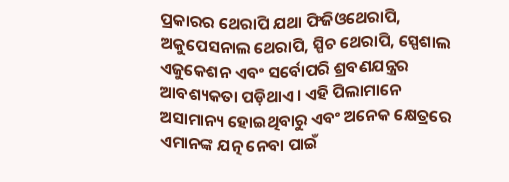ପ୍ରକାରର ଥେରାପି ଯଥା ଫିଜିଓଥେରାପି, ଅକୁପେସନାଲ ଥେରାପି, ସ୍ପିଚ ଥେରାପି, ସ୍ପେଶାଲ ଏଜୁକେଶନ ଏବଂ ସର୍ବୋପରି ଶ୍ରବଣଯନ୍ତ୍ରର ଆବଶ୍ୟକତା ପଡ଼ିଥାଏ। ଏହି ପିଲାମାନେ ଅସାମାନ୍ୟ ହୋଇଥିବାରୁ ଏବଂ ଅନେକ କ୍ଷେତ୍ରରେ ଏମାନଙ୍କ ଯତ୍ନ ନେବା ପାଇଁ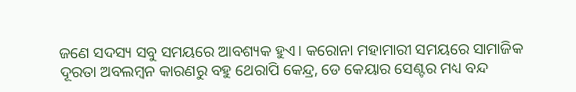ଜଣେ ସଦସ୍ୟ ସବୁ ସମୟରେ ଆବଶ୍ୟକ ହୁଏ। କରୋନା ମହାମାରୀ ସମୟରେ ସାମାଜିକ ଦୂରତା ଅବଲମ୍ବନ କାରଣରୁ ବହୁ ଥେରାପି କେନ୍ଦ୍ର, ଡେ କେୟାର ସେଣ୍ଟର ମଧ୍ୟ ବନ୍ଦ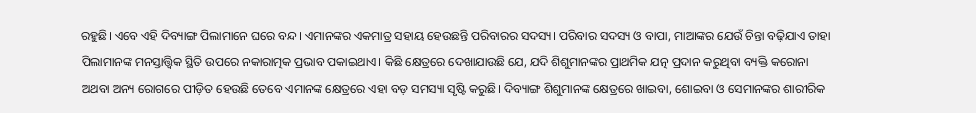ରହୁଛି। ଏବେ ଏହି ଦିବ୍ୟାଙ୍ଗ ପିଲାମାନେ ଘରେ ବନ୍ଦ। ଏମାନଙ୍କର ଏକମାତ୍ର ସହାୟ ହେଉଛନ୍ତି ପରିବାରର ସଦସ୍ୟ। ପରିବାର ସଦସ୍ୟ ଓ ବାପା, ମାଆଙ୍କର ଯେଉଁ ଚିନ୍ତା ବଢ଼ିଯାଏ ତାହା ପିଲାମାନଙ୍କ ମନସ୍ତାତ୍ତ୍ୱିକ ସ୍ଥିତି ଉପରେ ନକାରାତ୍ମକ ପ୍ରଭାବ ପକାଇଥାଏ। କିଛି କ୍ଷେତ୍ରରେ ଦେଖାଯାଉଛି ଯେ, ଯଦି ଶିଶୁମାନଙ୍କର ପ୍ରାଥମିକ ଯତ୍ନ ପ୍ରଦାନ କରୁଥିବା ବ୍ୟକ୍ତି କରୋନା ଅଥବା ଅନ୍ୟ ରୋଗରେ ପୀଡ଼ିତ ହେଉଛି ତେବେ ଏମାନଙ୍କ କ୍ଷେତ୍ରରେ ଏହା ବଡ଼ ସମସ୍ୟା ସୃଷ୍ଟି କରୁଛି। ଦିବ୍ୟାଙ୍ଗ ଶିଶୁମାନଙ୍କ କ୍ଷେତ୍ରରେ ଖାଇବା, ଶୋଇବା ଓ ସେମାନଙ୍କର ଶାରୀରିକ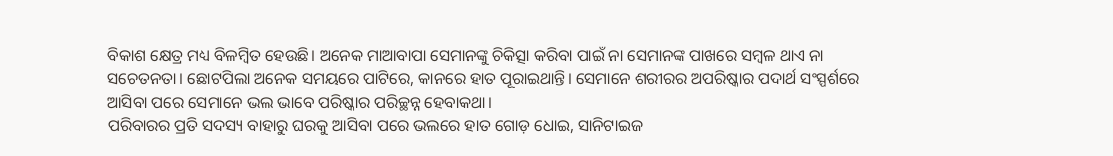ବିକାଶ କ୍ଷେତ୍ର ମଧ୍ୟ ବିଳମ୍ବିତ ହେଉଛି। ଅନେକ ମାଆବାପା ସେମାନଙ୍କୁ ଚିକିତ୍ସା କରିବା ପାଇଁ ନା ସେମାନଙ୍କ ପାଖରେ ସମ୍ବଳ ଥାଏ ନା ସଚେତନତା। ଛୋଟପିଲା ଅନେକ ସମୟରେ ପାଟିରେ, କାନରେ ହାତ ପୂରାଇଥାନ୍ତି। ସେମାନେ ଶରୀରର ଅପରିଷ୍କାର ପଦାର୍ଥ ସଂସ୍ପର୍ଶରେ ଆସିବା ପରେ ସେମାନେ ଭଲ ଭାବେ ପରିଷ୍କାର ପରିଚ୍ଛନ୍ନ ହେବାକଥା।
ପରିବାରର ପ୍ରତି ସଦସ୍ୟ ବାହାରୁ ଘରକୁ ଆସିବା ପରେ ଭଲରେ ହାତ ଗୋଡ଼ ଧୋଇ, ସାନିଟାଇଜ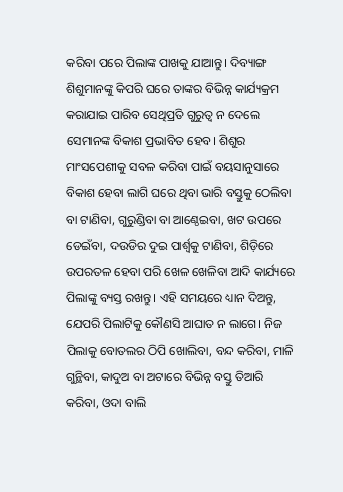କରିବା ପରେ ପିଲାଙ୍କ ପାଖକୁ ଯାଆନ୍ତୁ। ଦିବ୍ୟାଙ୍ଗ ଶିଶୁମାନଙ୍କୁ କିପରି ଘରେ ତାଙ୍କର ବିଭିନ୍ନ କାର୍ଯ୍ୟକ୍ରମ କରାଯାଇ ପାରିବ ସେଥିପ୍ରତି ଗୁରୁତ୍ୱ ନ ଦେଲେ ସେମାନଙ୍କ ବିକାଶ ପ୍ରଭାବିତ ହେବ। ଶିଶୁର ମାଂସପେଶୀକୁ ସବଳ କରିବା ପାଇଁ ବୟସାନୁସାରେ ବିକାଶ ହେବା ଲାଗି ଘରେ ଥିବା ଭାରି ବସ୍ତୁକୁ ଠେଲିବା ବା ଟାଣିବା, ଗୁରୁଣ୍ଡିବା ବା ଆଣ୍ଠେଇବା, ଖଟ ଉପରେ ଡେଇଁବା, ଦଉଡିର ଦୁଇ ପାର୍ଶ୍ୱକୁ ଟାଣିବା, ଶିଡ଼ିରେ ଉପରତଳ ହେବା ପରି ଖେଳ ଖେଳିବା ଆଦି କାର୍ଯ୍ୟରେ ପିଲାଙ୍କୁ ବ୍ୟସ୍ତ ରଖନ୍ତୁ। ଏହି ସମୟରେ ଧ୍ୟାନ ଦିଅନ୍ତୁ, ଯେପରି ପିଲାଟିକୁ କୌଣସି ଆଘାତ ନ ଲାଗେ। ନିଜ ପିଲାକୁ ବୋତଲର ଠିପି ଖୋଲିବା, ବନ୍ଦ କରିବା, ମାଳି ଗୁନ୍ଥିବା, କାଦୁଅ ବା ଅଟାରେ ବିଭିନ୍ନ ବସ୍ତୁ ତିଆରି କରିବା, ଓଦା ବାଲି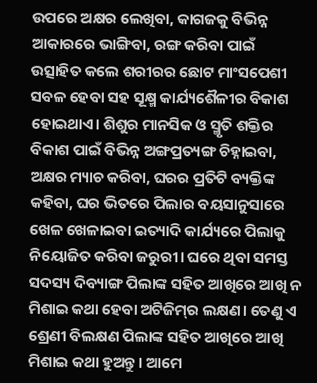ଉପରେ ଅକ୍ଷର ଲେଖିବା, କାଗଜକୁ ବିଭିନ୍ନ ଆକାରରେ ଭାଙ୍ଗିବା, ରଙ୍ଗ କରିବା ପାଇଁ ଉତ୍ସାହିତ କଲେ ଶରୀରର ଛୋଟ ମାଂସପେଶୀ ସବଳ ହେବା ସହ ସୂକ୍ଷ୍ମ କାର୍ଯ୍ୟଶୈଳୀର ବିକାଶ ହୋଇଥାଏ। ଶିଶୁର ମାନସିକ ଓ ସ୍ମୃତି ଶକ୍ତିର ବିକାଶ ପାଇଁ ବିଭିନ୍ନ ଅଙ୍ଗପ୍ରତ୍ୟଙ୍ଗ ଚିହ୍ନାଇବା, ଅକ୍ଷର ମ୍ୟାଚ କରିବା, ଘରର ପ୍ରତିଟି ବ୍ୟକ୍ତିଙ୍କ କହିବା, ଘର ଭିତରେ ପିଲାର ବୟସାନୁସାରେ ଖେଳ ଖେଳାଇବା ଇତ୍ୟାଦି କାର୍ଯ୍ୟରେ ପିଲାକୁ ନିୟୋଜିତ କରିବା ଜରୁରୀ। ଘରେ ଥିବା ସମସ୍ତ ସଦସ୍ୟ ଦିବ୍ୟାଙ୍ଗ ପିଲାଙ୍କ ସହିତ ଆଖିରେ ଆଖି ନ ମିଶାଇ କଥା ହେବା ଅଟିଜିମ୍‌ର ଲକ୍ଷଣ। ତେଣୁ ଏ ଶ୍ରେଣୀ ବିଲକ୍ଷଣ ପିଲାଙ୍କ ସହିତ ଆଖିରେ ଆଖି ମିଶାଇ କଥା ହୁଅନ୍ତୁ। ଆମେ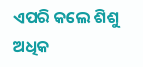ଏପରି କଲେ ଶିଶୁ ଅଧିକ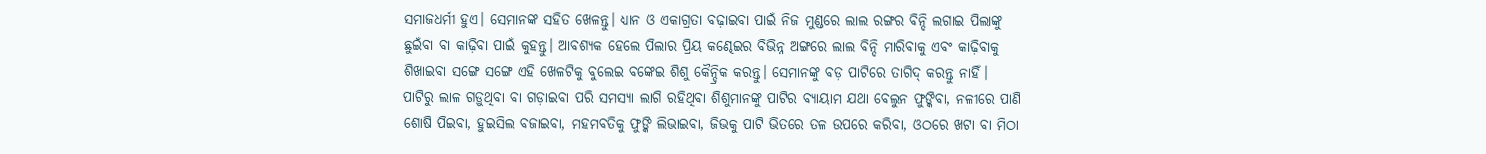ସମାଜଧର୍ମୀ ହୁଏ। ସେମାନଙ୍କ ସହିତ ଖେଳନ୍ତୁ। ଧ୍ୟାନ ଓ ଏକାଗ୍ରତା ବଢ଼ାଇବା ପାଇଁ ନିଜ ମୁଣ୍ଡରେ ଲାଲ ରଙ୍ଗର ବିନ୍ଦି ଲଗାଇ ପିଲାଙ୍କୁ ଛୁଇଁବା ବା କାଢ଼ିବା ପାଇଁ କୁହନ୍ତୁ। ଆବଶ୍ୟକ ହେଲେ ପିଲାର ପ୍ରିୟ କଣ୍ଢେଇର ବିଭିନ୍ନ ଅଙ୍ଗରେ ଲାଲ ବିନ୍ଦି ମାରିବାକୁ ଏବଂ କାଢ଼ିବାକୁ ଶିଖାଇବା ସଙ୍ଗେ ସଙ୍ଗେ ଏହି ଖେଳଟିକୁ ବୁଲେଇ ବଙ୍କେଇ ଶିଶୁ କୈନ୍ଦ୍ରିକ କରନ୍ତୁ। ସେମାନଙ୍କୁ ବଡ଼ ପାଟିରେ ତାଗିଦ୍‌ କରନ୍ତୁ ନାହିଁ। ପାଟିରୁ ଲାଳ ଗଡ଼ୁଥିବା ବା ଗଡ଼ାଇବା ପରି ସମସ୍ୟା ଲାଗି ରହିଥିବା ଶିଶୁମାନଙ୍କୁ ପାଟିର ବ୍ୟାୟାମ ଯଥା ବେଲୁନ ଫୁଙ୍କିବା, ନଳୀରେ ପାଣି ଶୋଷି ପିଇବା, ହୁଇସିଲ ବଜାଇବା, ମହମବତିକୁ ଫୁଙ୍କି ଲିଭାଇବା, ଜିଭକୁ ପାଟି ଭିତରେ ତଳ ଉପରେ କରିବା, ଓଠରେ ଖଟା ବା ମିଠା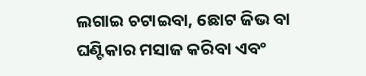ଲଗାଇ ଚଟାଇବା, ଛୋଟ ଜିଭ ବା ଘଣ୍ଟିକାର ମସାଜ କରିବା ଏବଂ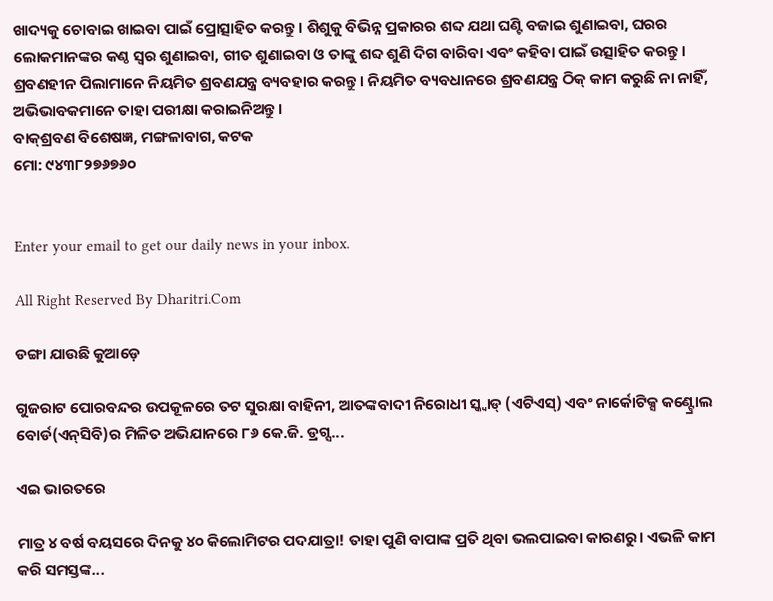ଖାଦ୍ୟକୁ ଚୋବାଇ ଖାଇବା ପାଇଁ ପ୍ରୋତ୍ସାହିତ କରନ୍ତୁ। ଶିଶୁକୁ ବିଭିନ୍ନ ପ୍ରକାରର ଶବ୍ଦ ଯଥା ଘଣ୍ଟି ବଜାଇ ଶୁଣାଇବା, ଘରର ଲୋକମାନଙ୍କର କଣ୍ଠ ସ୍ବର ଶୁଣାଇବା, ଗୀତ ଶୁଣାଇବା ଓ ତାଙ୍କୁ ଶବ୍ଦ ଶୁଣି ଦିଗ ବାରିବା ଏବଂ କହିବା ପାଇଁ ଉତ୍ସାହିତ କରନ୍ତୁ। ଶ୍ରବଣହୀନ ପିଲାମାନେ ନିୟମିତ ଶ୍ରବଣଯନ୍ତ୍ର ବ୍ୟବହାର କରନ୍ତୁ। ନିୟମିତ ବ୍ୟବଧାନରେ ଶ୍ରବଣଯନ୍ତ୍ର ଠିକ୍‌ କାମ କରୁଛି ନା ନାହିଁ, ଅଭିଭାବକମାନେ ତାହା ପରୀକ୍ଷା କରାଇନିଅନ୍ତୁ।
ବାକ୍‌ଶ୍ରବଣ ବିଶେଷଜ୍ଞ, ମଙ୍ଗଳାବାଗ, କଟକ
ମୋ: ୯୪୩୮୨୭୬୭୬୦


Enter your email to get our daily news in your inbox.

All Right Reserved By Dharitri.Com

ଡଙ୍ଗା ଯାଉଛି କୁଆଡ଼େ

ଗୁଜରାଟ ପୋରବନ୍ଦର ଉପକୂଳରେ ତଟ ସୁରକ୍ଷା ବାହିନୀ, ଆତଙ୍କବାଦୀ ନିରୋଧୀ ସ୍କ୍ବାଡ୍‌ (ଏଟିଏସ୍‌) ଏବଂ ନାର୍କୋଟିକ୍ସ କଣ୍ଟ୍ରୋଲ ବୋର୍ଡ(ଏନ୍‌ସିବି)ର ମିଳିତ ଅଭିଯାନରେ ୮୬ କେ.ଜି. ଡ୍ରଗ୍ସ...

ଏଇ ଭାରତରେ

ମାତ୍ର ୪ ବର୍ଷ ବୟସରେ ଦିନକୁ ୪୦ କିଲୋମିଟର ପଦଯାତ୍ରା! ତାହା ପୁଣି ବାପାଙ୍କ ପ୍ରତି ଥିବା ଭଲପାଇବା କାରଣରୁ। ଏଭଳି କାମ କରି ସମସ୍ତଙ୍କ...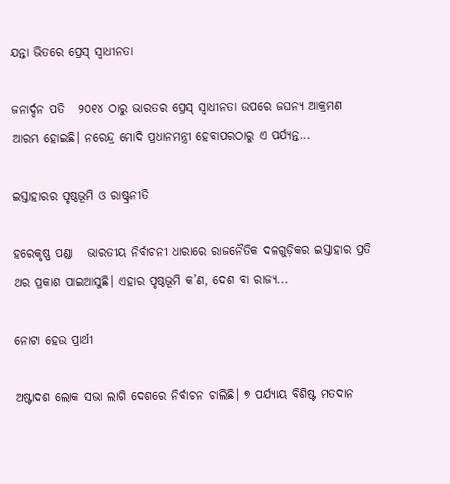ଯନ୍ତା ଭିତରେ ପ୍ରେସ୍‌ ସ୍ବାଧୀନତା

ଜନାର୍ଦ୍ଦନ ପତି   ୨୦୧୪ ଠାରୁ ଭାରତର ପ୍ରେସ୍‌ ସ୍ବାଧୀନତା ଉପରେ ଜଘନ୍ୟ ଆକ୍ରମଣ ଆରମ୍ଭ ହୋଇଛି। ନରେନ୍ଦ୍ର ମୋଦି ପ୍ରଧାନମନ୍ତ୍ରୀ ହେବାପରଠାରୁ ଏ ପର୍ଯ୍ୟନ୍ତ...

ଇସ୍ତାହାରର ପୃଷ୍ଠଭୂମି ଓ ରାଷ୍ଟ୍ରନୀତି

ହରେକୃଷ୍ଣ ପଣ୍ଡା   ଭାରତୀୟ ନିର୍ବାଚନୀ ଧାରାରେ ରାଜନୈତିକ ଦଳଗୁଡ଼ିକର ଇସ୍ତାହାର ପ୍ରତି ଥର ପ୍ରକାଶ ପାଇଆସୁଛି। ଏହାର ପୃଷ୍ଠଭୂମି କ’ଣ, ଦେଶ ବା ରାଜ୍ୟ...

ନୋଟା ହେଉ ପ୍ରାର୍ଥୀ

ଅଷ୍ଟାଦଶ ଲୋକ ସଭା ଲାଗି ଦେଶରେ ନିର୍ବାଚନ ଚାଲିଛି। ୭ ପର୍ଯ୍ୟାୟ ବିଶିଷ୍ଟ ମତଦାନ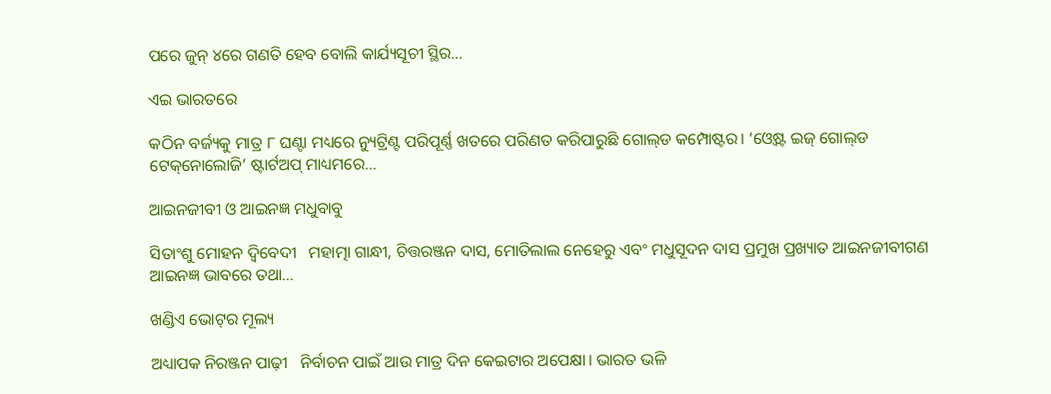ପରେ ଜୁନ୍‌ ୪ରେ ଗଣତି ହେବ ବୋଲି କାର୍ଯ୍ୟସୂଚୀ ସ୍ଥିର...

ଏଇ ଭାରତରେ

କଠିନ ବର୍ଜ୍ୟକୁ ମାତ୍ର ୮ ଘଣ୍ଟା ମଧ୍ୟରେ ନ୍ୟୁଟ୍ରିଣ୍ଟ ପରିପୂର୍ଣ୍ଣ ଖତରେ ପରିଣତ କରିପାରୁଛି ଗୋଲ୍‌ଡ କମ୍ପୋଷ୍ଟର। ‘ଓ୍ବେଷ୍ଟ ଇଜ୍‌ ଗୋଲ୍‌ଡ ଟେକ୍‌ନୋଲୋଜି’ ଷ୍ଟାର୍ଟଅପ୍‌ ମାଧ୍ୟମରେ...

ଆଇନଜୀବୀ ଓ ଆଇନଜ୍ଞ ମଧୁବାବୁ

ସିତାଂଶୁ ମୋହନ ଦ୍ୱିବେଦୀ   ମହାତ୍ମା ଗାନ୍ଧୀ, ଚିତ୍ତରଞ୍ଜନ ଦାସ, ମୋତିଲାଲ ନେହେରୁ ଏବଂ ମଧୁସୂଦନ ଦାସ ପ୍ରମୁଖ ପ୍ରଖ୍ୟାତ ଆଇନଜୀବୀଗଣ ଆଇନଜ୍ଞ ଭାବରେ ତଥା...

ଖଣ୍ଡିଏ ଭୋଟ୍‌ର ମୂଲ୍ୟ

ଅଧ୍ୟାପକ ନିରଞ୍ଜନ ପାଢ଼ୀ   ନିର୍ବାଚନ ପାଇଁ ଆଉ ମାତ୍ର ଦିନ କେଇଟାର ଅପେକ୍ଷା। ଭାରତ ଭଳି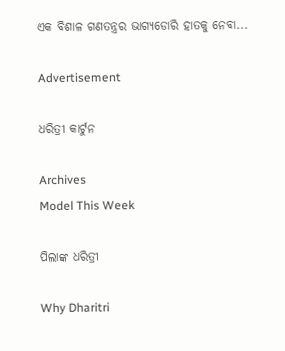ଏକ ବିଶାଳ ଗଣତନ୍ତ୍ରର ଭାଗ୍ୟଡୋରି ହାତକୁ ନେବା...

Advertisement

ଧରିତ୍ରୀ କାର୍ଟୁନ

Archives
Model This Week

ପିଲାଙ୍କ ଧରିତ୍ରୀ

Why Dharitri